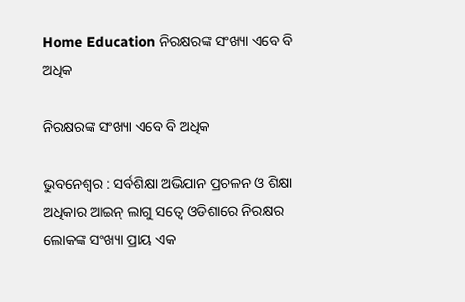Home Education ନିରକ୍ଷରଙ୍କ ସଂଖ୍ୟା ଏବେ ବି ଅଧିକ

ନିରକ୍ଷରଙ୍କ ସଂଖ୍ୟା ଏବେ ବି ଅଧିକ

ଭୁବନେଶ୍ୱର : ସର୍ବଶିକ୍ଷା ଅଭିଯାନ ପ୍ରଚଳନ ଓ ଶିକ୍ଷା ଅଧିକାର ଆଇନ୍‍ ଲାଗୁ ସତ୍ୱେ ଓଡିଶାରେ ନିରକ୍ଷର ଲୋକଙ୍କ ସଂଖ୍ୟା ପ୍ରାୟ ଏକ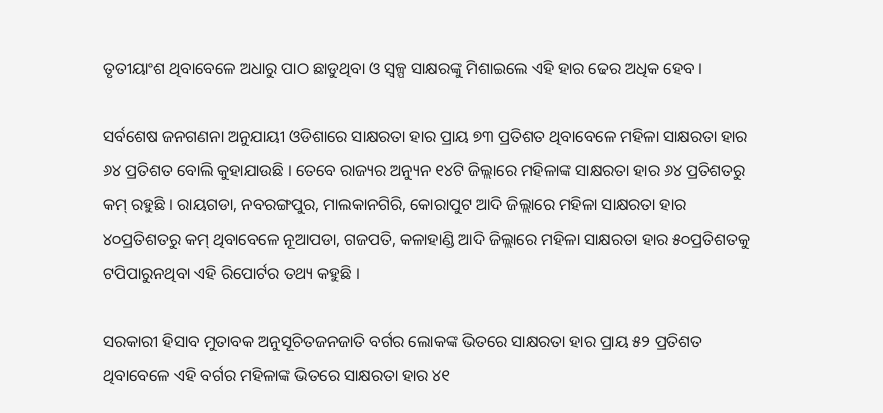ତୃତୀୟାଂଶ ଥିବାବେଳେ ଅଧାରୁ ପାଠ ଛାଡୁଥିବା ଓ ସ୍ୱଳ୍ପ ସାକ୍ଷରଙ୍କୁ ମିଶାଇଲେ ଏହି ହାର ଢେର ଅଧିକ ହେବ ।

ସର୍ବଶେଷ ଜନଗଣନା ଅନୁଯାୟୀ ଓଡିଶାରେ ସାକ୍ଷରତା ହାର ପ୍ରାୟ ୭୩ ପ୍ରତିଶତ ଥିବାବେଳେ ମହିଳା ସାକ୍ଷରତା ହାର ୬୪ ପ୍ରତିଶତ ବୋଲି କୁହାଯାଉଛି । ତେବେ ରାଜ୍ୟର ଅନ୍ୟୁନ ୧୪ଟି ଜିଲ୍ଲାରେ ମହିଳାଙ୍କ ସାକ୍ଷରତା ହାର ୬୪ ପ୍ରତିଶତରୁ କମ୍‍ ରହୁଛି । ରାୟଗଡା, ନବରଙ୍ଗପୁର, ମାଲକାନଗିରି, କୋରାପୁଟ ଆଦି ଜିଲ୍ଲାରେ ମହିଳା ସାକ୍ଷରତା ହାର ୪୦ପ୍ରତିଶତରୁ କମ୍‍ ଥିବାବେଳେ ନୂଆପଡା, ଗଜପତି, କଳାହାଣ୍ଡି ଆଦି ଜିଲ୍ଲାରେ ମହିଳା ସାକ୍ଷରତା ହାର ୫୦ପ୍ରତିଶତକୁ ଟପିପାରୁନଥିବା ଏହି ରିପୋର୍ଟର ତଥ୍ୟ କହୁଛି ।

ସରକାରୀ ହିସାବ ମୁତାବକ ଅନୁସୂଚିତଜନଜାତି ବର୍ଗର ଲୋକଙ୍କ ଭିତରେ ସାକ୍ଷରତା ହାର ପ୍ରାୟ ୫୨ ପ୍ରତିଶତ ଥିବାବେଳେ ଏହି ବର୍ଗର ମହିଳାଙ୍କ ଭିତରେ ସାକ୍ଷରତା ହାର ୪୧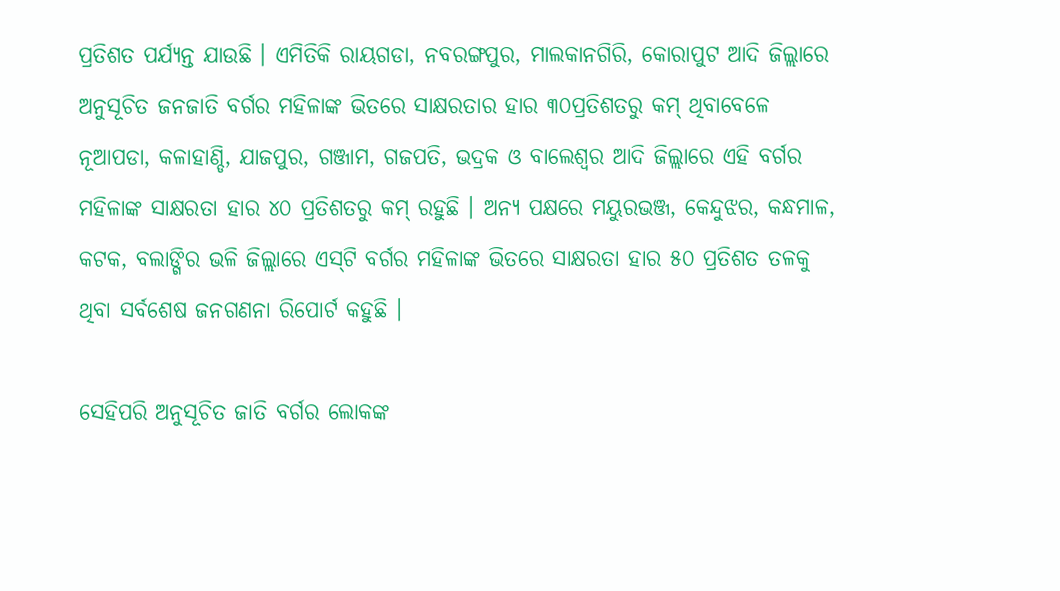ପ୍ରତିଶତ ପର୍ଯ୍ୟନ୍ତ ଯାଉଛି । ଏମିତିକି ରାୟଗଡା, ନବରଙ୍ଗପୁର, ମାଲକାନଗିରି, କୋରାପୁଟ ଆଦି ଜିଲ୍ଲାରେ ଅନୁସୂଚିତ ଜନଜାତି ବର୍ଗର ମହିଳାଙ୍କ ଭିତରେ ସାକ୍ଷରତାର ହାର ୩୦ପ୍ରତିଶତରୁ କମ୍‍ ଥିବାବେଳେ ନୂଆପଡା, କଳାହାଣ୍ଡି, ଯାଜପୁର, ଗଞ୍ଜାମ, ଗଜପତି, ଭଦ୍ରକ ଓ ବାଲେଶ୍ୱର ଆଦି ଜିଲ୍ଲାରେ ଏହି ବର୍ଗର ମହିଳାଙ୍କ ସାକ୍ଷରତା ହାର ୪୦ ପ୍ରତିଶତରୁ କମ୍‍ ରହୁଛି । ଅନ୍ୟ ପକ୍ଷରେ ମୟୁରଭଞ୍ଜ, କେନ୍ଦୁଝର, କନ୍ଧମାଳ, କଟକ, ବଲାଙ୍ଗିର ଭଳି ଜିଲ୍ଲାରେ ଏସ୍‍ଟି ବର୍ଗର ମହିଳାଙ୍କ ଭିତରେ ସାକ୍ଷରତା ହାର ୫୦ ପ୍ରତିଶତ ତଳକୁ ଥିବା ସର୍ବଶେଷ ଜନଗଣନା ରିପୋର୍ଟ କହୁଛି ।

ସେହିପରି ଅନୁସୂଚିତ ଜାତି ବର୍ଗର ଲୋକଙ୍କ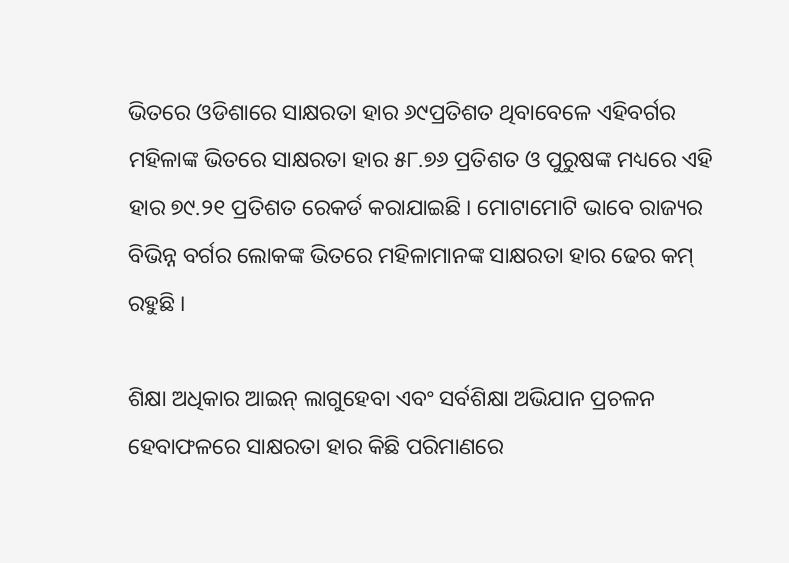ଭିତରେ ଓଡିଶାରେ ସାକ୍ଷରତା ହାର ୬୯ପ୍ରତିଶତ ଥିବାବେଳେ ଏହିବର୍ଗର ମହିଳାଙ୍କ ଭିତରେ ସାକ୍ଷରତା ହାର ୫୮.୭୬ ପ୍ରତିଶତ ଓ ପୁରୁଷଙ୍କ ମଧ୍ୟରେ ଏହି ହାର ୭୯.୨୧ ପ୍ରତିଶତ ରେକର୍ଡ କରାଯାଇଛି । ମୋଟାମୋଟି ଭାବେ ରାଜ୍ୟର ବିଭିନ୍ନ ବର୍ଗର ଲୋକଙ୍କ ଭିତରେ ମହିଳାମାନଙ୍କ ସାକ୍ଷରତା ହାର ଢେର କମ୍‍ ରହୁଛି ।

ଶିକ୍ଷା ଅଧିକାର ଆଇନ୍‍ ଲାଗୁହେବା ଏବଂ ସର୍ବଶିକ୍ଷା ଅଭିଯାନ ପ୍ରଚଳନ ହେବାଫଳରେ ସାକ୍ଷରତା ହାର କିଛି ପରିମାଣରେ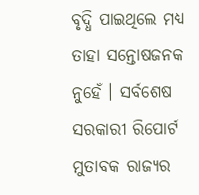ବୃଦ୍ଧି ପାଇଥିଲେ ମଧ୍ୟ ତାହା ସନ୍ତୋଷଜନକ ନୁହେଁ । ସର୍ବଶେଷ ସରକାରୀ ରିପୋର୍ଟ ମୁତାବକ ରାଜ୍ୟର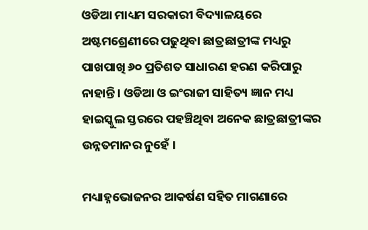ଓଡିଆ ମାଧ୍ୟମ ସରକାରୀ ବିଦ୍ୟାଳୟରେ ଅଷ୍ଟମଶ୍ରେଣୀରେ ପଢୁଥିବା ଛାତ୍ରଛାତ୍ରୀଙ୍କ ମଧ୍ୟରୁ ପାଖପାଖି ୬୦ ପ୍ରତିଶତ ସାଧାରଣ ହରଣ କରିପାରୁ ନାହାନ୍ତି । ଓଡିଆ ଓ ଇଂରାଜୀ ସାହିତ୍ୟ ଜ୍ଞାନ ମଧ୍ୟ ହାଇସ୍କୁଲ ସ୍ତରରେ ପହଞ୍ଚିଥିବା ଅନେକ ଛାତ୍ରଛାତ୍ରୀଙ୍କର ଉନ୍ନତମାନର ନୁହେଁ ।

ମଧ୍ୟାହ୍ନଭୋଜନର ଆକର୍ଷଣ ସହିତ ମାଗଣାରେ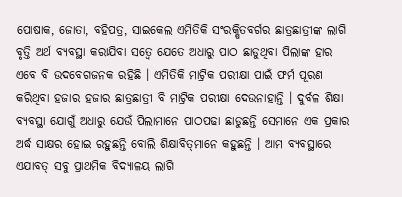ପୋଷାକ, ଜୋତା, ବହିପତ୍ର, ସାଇକେଲ ଏମିତିକି ସଂରକ୍ଷିତବର୍ଗର ଛାତ୍ରଛାତ୍ରୀଙ୍କ ଲାଗି ବୃତ୍ତି ଅର୍ଥ ବ୍ୟବସ୍ଥା କରାଯିବା ସତ୍ୱେ ଯେତେ ଅଧାରୁ ପାଠ ଛାଡୁଥିବା ପିଲାଙ୍କ ହାର ଏବେ ବି ଉଦବେଗଜନକ ରହିଛି । ଏମିତିକି ମାଟ୍ରିକ ପରୀକ୍ଷା ପାଇଁ ଫର୍ମ ପୂରଣ କରିଥିବା ହଜାର ହଜାର ଛାତ୍ରଛାତ୍ରୀ ବି ମାଟ୍ରିକ ପରୀକ୍ଷା ଦେଉନାହାନ୍ତି । ଦୁର୍ବଳ ଶିକ୍ଷା ବ୍ୟବସ୍ଥା ଯୋଗୁଁ ଅଧାରୁ ଯେଉଁ ପିଲାମାନେ ପାଠପଢା ଛାଡୁଛନ୍ତି ସେମାନେ ଏକ ପ୍ରକାର ଅର୍ଦ୍ଧ ସାକ୍ଷର ହୋଇ ରହୁଛନ୍ତି ବୋଲି ଶିକ୍ଷାବିତ୍‍ମାନେ କହୁଛନ୍ତି । ଆମ ବ୍ୟବସ୍ଥାରେ ଏଯାବତ୍‍ ସବୁ ପ୍ରାଥମିକ ବିଦ୍ୟାଳୟ ଲାଗି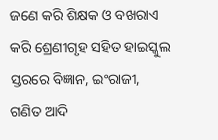ଜଣେ କରି ଶିକ୍ଷକ ଓ ବଖରାଏ କରି ଶ୍ରେଣୀଗୃହ ସହିତ ହାଇସ୍କୁଲ ସ୍ତରରେ ବିଜ୍ଞାନ, ଇଂରାଜୀ, ଗଣିତ ଆଦି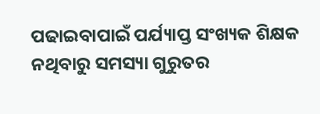ପଢାଇବାପାଇଁ ପର୍ଯ୍ୟାପ୍ତ ସଂଖ୍ୟକ ଶିକ୍ଷକ ନଥିବାରୁ ସମସ୍ୟା ଗୁରୁତର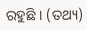ରହୁଛି । (ତଥ୍ୟ)